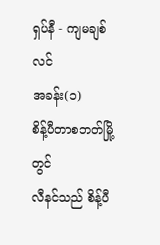ရှပ်နီ - ကျမချစ်လင်
အခန်း(၁)
စိန့်ပီတာစဘတ်မြို့တွင်
လီနင်သည် စိန့်ပီ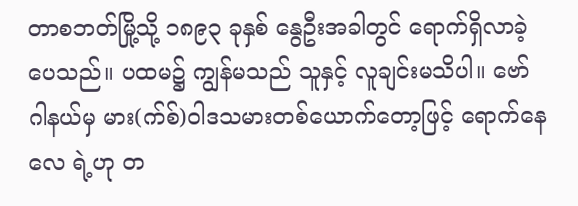တာစဘတ်မြို့သို့ ၁၈၉၃ ခုနှစ် နွေဦးအခါတွင် ရောက်ရှိလာခဲ့ပေသည်။ ပထမ၌ ကျွန်မသည် သူနှင့် လူချင်းမသိပါ။ ဗော်ဂါနယ်မှ မား(က်စ်)ဝါဒသမားတစ်ယောက်တော့ဖြင့် ရောက်နေလေ ရဲ့ဟု တ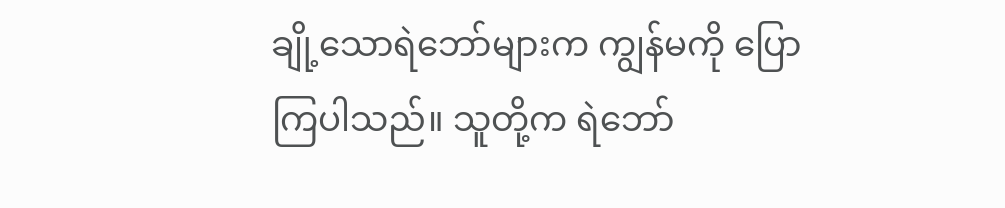ချို့သောရဲဘော်များက ကျွန်မကို ပြောကြပါသည်။ သူတို့က ရဲဘော်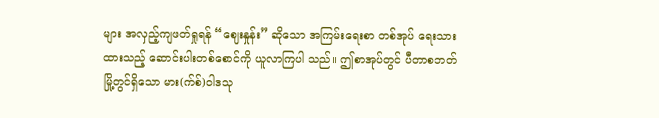များ အလှည့်ကျဖတ်ရှုရန် “ဈေးနှုန်း” ဆိုသော အကြမ်းရေးစာ တစ်အုပ် ရေးသားထားသည့် ဆောင်းပါးတစ်စောင်ကို ယူလာကြပါ သည်။ ဤစာအုပ်တွင် ပီတာစဘတ်မြို့တွင်ရှိသော မား(က်စ်)ဝါဒသု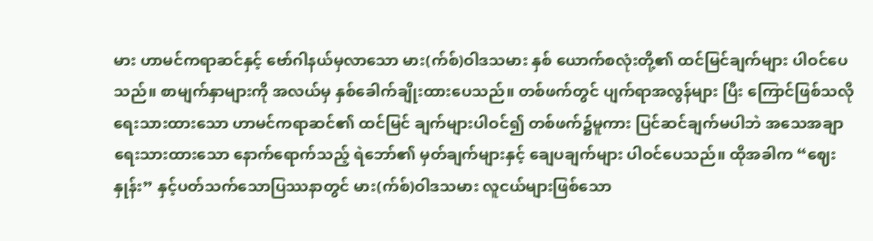မား ဟာမင်ကရာဆင်နှင့် ဗော်ဂါနယ်မှလာသော မား(က်စ်)ဝါဒသမား နှစ် ယောက်စလုံးတို့၏ ထင်မြင်ချက်များ ပါဝင်ပေသည်။ စာမျက်နှာများကို အလယ်မှ နှစ်ခေါက်ချိုးထားပေသည်။ တစ်ဖက်တွင် ပျက်ရာအလွန်များ ပြီး ကြောင်ဖြစ်သလို ရေးသားထားသော ဟာမင်ကရာဆင်၏ ထင်မြင် ချက်များပါဝင်၍ တစ်ဖက်၌မူကား ပြင်ဆင်ချက်မပါဘဲ အသေအချာ ရေးသားထားသော နောက်ရောက်သည့် ရဲဘော်၏ မှတ်ချက်များနှင့် ချေပချက်များ ပါဝင်ပေသည်။ ထိုအခါက “ဈေးနှုန်း” နှင့်ပတ်သက်သောပြဿနာတွင် မား(က်စ်)ဝါဒသမား လူငယ်များဖြစ်သော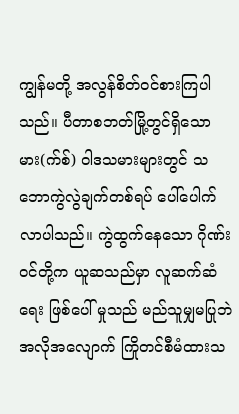ကျွန်မတို့ အလွန်စိတ်ဝင်စားကြပါသည်။ ပီတာစဘတ်မြို့တွင်ရှိသော မား(က်စ်) ဝါဒသမားများတွင် သဘောကွဲလွဲချက်တစ်ရပ် ပေါ်ပေါက်လာပါသည်။ ကွဲထွက်နေသော ဂိုဏ်းဝင်တို့က ယူဆသည်မှာ လူဆက်ဆံရေး ဖြစ်ပေါ် မှုသည် မည်သူမျှမပြုဘဲ အလိုအလျောက် ကြိုတင်စီမံထားသ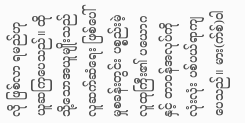လို ဖြစ်လာ ရမည်ဟု ယူဆကြပေသည်။ ထိုသို့သောအယူမျိုးသည် လူဆက်ဆံရေး ဖြစ်ပေါ်မှုစခန်းတွင်း ပစ္စည်းမဲ့လူထုကြီး၏ ပယောဂနှင့် တာဝန်အလုပ်ကို လုံးလုံး ပစ်ပယ်ရာကျပေသည်။ မား(က်စ်)ဝါ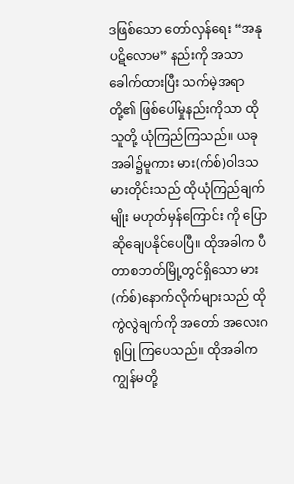ဒဖြစ်သော တော်လှန်ရေး “အနုပဋိလောမ” နည်းကို အသာခေါက်ထားပြီး သက်မဲ့အရာတို့၏ ဖြစ်ပေါ်မှုနည်းကိုသာ ထိုသူတို့ ယုံကြည်ကြသည်။ ယခုအခါ၌မူကား မား(က်စ်)ဝါဒသမားတိုင်းသည် ထိုယုံကြည်ချက်မျိုး မဟုတ်မှန်ကြောင်း ကို ပြောဆိုချေပနိုင်ပေပြီ။ ထိုအခါက ပီတာစဘတ်မြို့တွင်ရှိသော မား(က်စ်)နောက်လိုက်များသည် ထိုကွဲလွဲချက်ကို အတော် အလေးဂရုပြု ကြပေသည်။ ထိုအခါက ကျွန်မတို့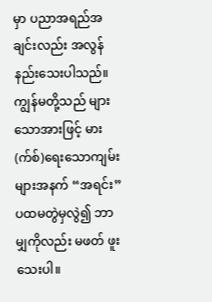မှာ ပညာအရည်အချင်းလည်း အလွန် နည်းသေးပါသည်။ ကျွန်မတို့သည် များသောအားဖြင့် မား(က်စ်)ရေးသောကျမ်းများအနက် “အရင်း” ပထမတွဲမှလွဲ၍ ဘာမျှကိုလည်း မဖတ် ဖူးသေးပါ။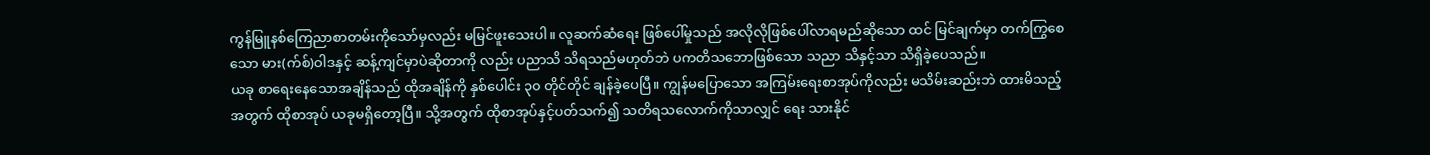ကွန်မြူနစ်ကြေညာစာတမ်းကိုသော်မှလည်း မမြင်ဖူးသေးပါ။ လူဆက်ဆံရေး ဖြစ်ပေါ်မှုသည် အလိုလိုဖြစ်ပေါ်လာရမည်ဆိုသော ထင် မြင်ချက်မှာ တက်ကြွစေသော မား(က်စ်)ဝါဒနှင့် ဆန့်ကျင်မှာပဲဆိုတာကို လည်း ပညာသိ သိရသည်မဟုတ်ဘဲ ပကတိသဘောဖြစ်သော သညာ သိနှင့်သာ သိရှိခဲ့ပေသည်။
ယခု စာရေးနေသောအချိန်သည် ထိုအချိန်ကို နှစ်ပေါင်း ၃၀ တိုင်တိုင် ချန်ခဲ့ပေပြီ။ ကျွန်မပြောသော အကြမ်းရေးစာအုပ်ကိုလည်း မသိမ်းဆည်းဘဲ ထားမိသည့်အတွက် ထိုစာအုပ် ယခုမရှိတော့ပြီ။ သို့အတွက် ထိုစာအုပ်နှင့်ပတ်သက်၍ သတိရသလောက်ကိုသာလျှင် ရေး သားနိုင်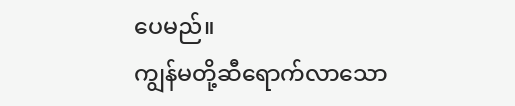ပေမည်။
ကျွန်မတို့ဆီရောက်လာသော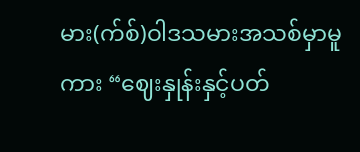မား(က်စ်)ဝါဒသမားအသစ်မှာမူ ကား “ဈေးနှုန်းနှင့်ပတ်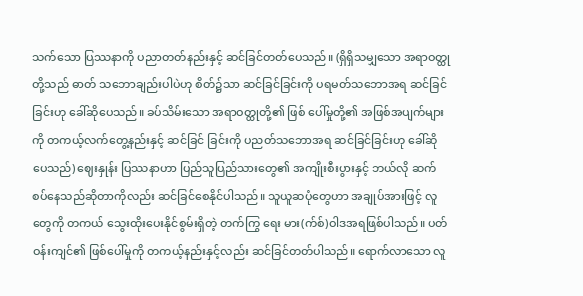သက်သော ပြဿနာကို ပညာတတ်နည်းနှင့် ဆင်ခြင်တတ်ပေသည်။ (ရှိရှိသမျှသော အရာဝတ္ထုတို့သည် ဓာတ် သဘောချည်းပါပဲဟု စိတ်၌သာ ဆင်ခြင်ခြင်းကို ပရမတ်သဘောအရ ဆင်ခြင်ခြင်းဟု ခေါ်ဆိုပေသည်။ ခပ်သိမ်းသော အရာဝတ္ထုတို့၏ ဖြစ် ပေါ်မှုတို့၏ အဖြစ်အပျက်များကို တကယ့်လက်တွေ့နည်းနှင့် ဆင်ခြင် ခြင်းကို ပညတ်သဘောအရ ဆင်ခြင်ခြင်းဟု ခေါ်ဆိုပေသည်) ဈေးနှုန်း ပြဿနာဟာ ပြည်သူပြည်သားတွေ၏ အကျိုးစီးပွားနှင့် ဘယ်လို ဆက် စပ်နေသည်ဆိုတာကိုလည်း ဆင်ခြင်စေနိုင်ပါသည်။ သူယူဆပုံတွေဟာ အချုပ်အားဖြင့် လူတွေကို တကယ် သွေးထိုးပေးနိုင်စွမ်းရှိတဲ့ တက်ကြွ ရေး မား(က်စ်)ဝါဒအရဖြစ်ပါသည်။ ပတ်ဝန်းကျင်၏ ဖြစ်ပေါ်မှုကို တကယ့်နည်းနှင့်လည်း ဆင်ခြင်တတ်ပါသည်။ ရောက်လာသော လူ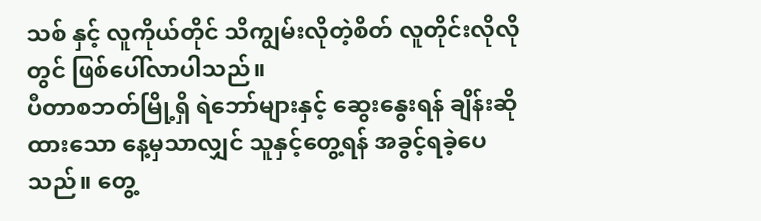သစ် နှင့် လူကိုယ်တိုင် သိကျွမ်းလိုတဲ့စိတ် လူတိုင်းလိုလိုတွင် ဖြစ်ပေါ်လာပါသည်။
ပီတာစဘတ်မြို့ရှိ ရဲဘော်များနှင့် ဆွေးနွေးရန် ချိန်းဆိုထားသော နေ့မှသာလျှင် သူနှင့်တွေ့ရန် အခွင့်ရခဲ့ပေသည်။ တွေ့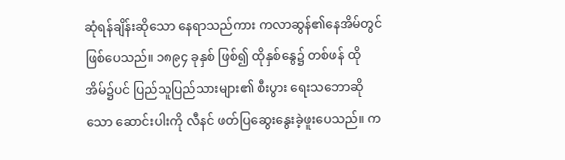ဆုံရန်ချိန်းဆိုသော နေရာသည်ကား ကလာဆွန်၏နေအိမ်တွင် ဖြစ်ပေသည်။ ၁၈၉၄ ခုနှစ် ဖြစ်၍ ထိုနှစ်နွေ၌ တစ်ဖန် ထိုအိမ်၌ပင် ပြည်သူပြည်သားများ၏ စီးပွား ရေးသဘောဆိုသော ဆောင်းပါးကို လီနင် ဖတ်ပြဆွေးနွေးခဲ့ဖူးပေသည်။ က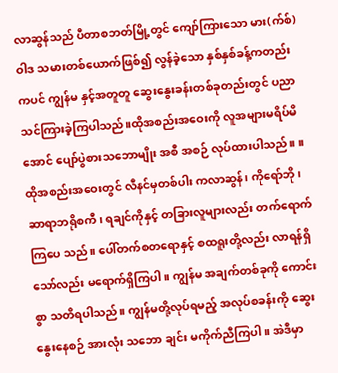လာဆွန်သည် ပီတာစဘတ်မြို့တွင် ကျော်ကြားသော မား(က်စ်)ဝါဒ သမားတစ်ယောက်ဖြစ်၍ လွန်ခဲ့သော နှစ်နှစ်ခန့်ကတည်းကပင် ကျွန်မ နှင့်အတူတူ ဆွေးနွေးခန်းတစ်ခုတည်းတွင် ပညာသင်ကြားခဲ့ကြပါသည်။ထိုအစည်းအဝေးကို လူအများမရိပ်မိအောင် ပျော်ပွဲစားသဘောမျိုး အစီ အစဉ် လုပ်ထားပါသည်။ ။
ထိုအစည်းအဝေးတွင် လီနင်မှတစ်ပါး ကလာဆွန်၊ ကိုရော်ဘို၊ ဆာရာဘရိုစကီ၊ ရချင်ကိုနှင့် တခြားလူများလည်း တက်ရောက်ကြပေ သည်။ ပေါ်တက်စတရောနှင့် စထရူးတို့လည်း လာရန်ရှိသော်လည်း မရောက်ရှိကြပါ။ ကျွန်မ အချက်တစ်ခုကို ကောင်းစွာ သတိရပါသည်။ ကျွန်မတို့လုပ်ရမည့် အလုပ်စခန်းကို ဆွေးနွေးနေစဉ် အားလုံး သဘော ချင်း မကိုက်ညီကြပါ။ အဲဒီမှာ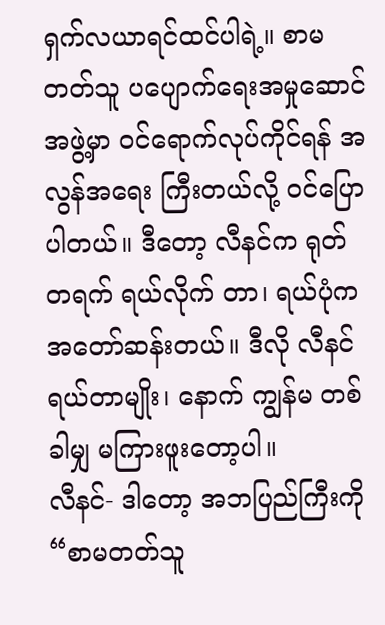ရှက်လယာရင်ထင်ပါရဲ့။ စာမတတ်သူ ပပျောက်ရေးအမှုဆောင်အဖွဲ့မှာ ဝင်ရောက်လုပ်ကိုင်ရန် အလွန်အရေး ကြီးတယ်လို့ ဝင်ပြောပါတယ်။ ဒီတော့ လီနင်က ရုတ်တရက် ရယ်လိုက် တာ၊ ရယ်ပုံက အတော်ဆန်းတယ်။ ဒီလို လီနင်ရယ်တာမျိုး၊ နောက် ကျွန်မ တစ်ခါမျှ မကြားဖူးတော့ပါ။
လီနင်- ဒါတော့ အဘပြည်ကြီးကို “စာမတတ်သူ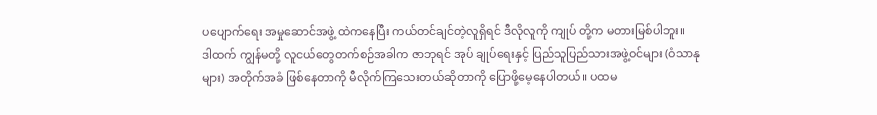ပပျောက်ရေး အမှုဆောင်အဖွဲ့ ထဲကနေပြီး ကယ်တင်ချင်တဲ့လူရှိရင် ဒီလိုလူကို ကျုပ် တို့က မတားမြစ်ပါဘူး။
ဒါထက် ကျွန်မတို့ လူငယ်တွေတက်စဉ်အခါက ဇာဘုရင် အုပ် ချုပ်ရေးနှင့် ပြည်သူပြည်သားအဖွဲ့ဝင်များ (ဝံသာနုများ) အတိုက်အခံ ဖြစ်နေတာကို မီလိုက်ကြသေးတယ်ဆိုတာကို ပြောဖို့မေ့နေပါတယ်။ ပထမ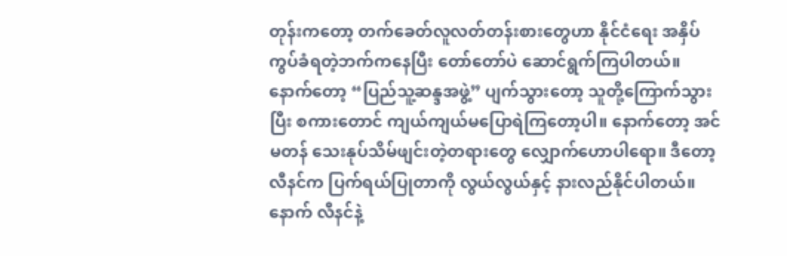တုန်းကတော့ တက်ခေတ်လူလတ်တန်းစားတွေဟာ နိုင်ငံရေး အနှိပ်ကွပ်ခံရတဲ့ဘက်ကနေပြီး တော်တော်ပဲ ဆောင်ရွက်ကြပါတယ်။ နောက်တော့ “ပြည်သူ့ဆန္ဒအဖွဲ့” ပျက်သွားတော့ သူတို့ကြောက်သွားပြီး စကားတောင် ကျယ်ကျယ်မပြောရဲကြတော့ပါ။ နောက်တော့ အင်မတန် သေးနုပ်သိမ်ဖျင်းတဲ့တရားတွေ လျှောက်ဟောပါရော။ ဒီတော့ လီနင်က ပြက်ရယ်ပြုတာကို လွယ်လွယ်နှင့် နားလည်နိုင်ပါတယ်။
နောက် လီနင်နဲ့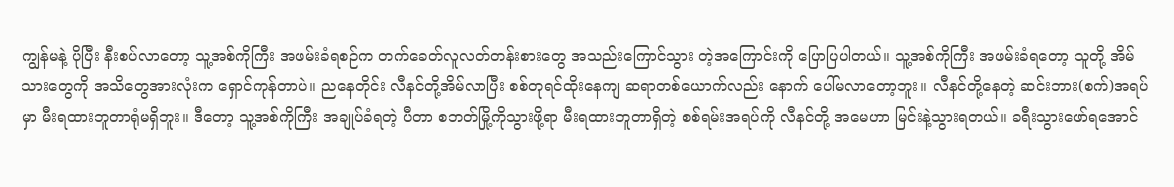ကျွန်မနဲ့ ပိုပြီး နီးစပ်လာတော့ သူ့အစ်ကိုကြီး အဖမ်းခံရစဉ်က တက်ခေတ်လူလတ်တန်းစားတွေ အသည်းကြောင်သွား တဲ့အကြောင်းကို ပြောပြပါတယ်။ သူ့အစ်ကိုကြီး အဖမ်းခံရတော့ သူတို့ အိမ်သားတွေကို အသိတွေအားလုံးက ရှောင်ကုန်တာပဲ။ ညနေတိုင်း လီနင်တို့အိမ်လာပြီး စစ်တုရင်ထိုးနေကျ ဆရာတစ်ယောက်လည်း နောက် ပေါ်မလာတော့ဘူး။ လီနင်တို့နေတဲ့ ဆင်းဘား(စက်)အရပ်မှာ မီးရထားဘူတာရုံမရှိဘူး။ ဒီတော့ သူ့အစ်ကိုကြီး အချုပ်ခံရတဲ့ ပီတာ စဘတ်မြို့ကိုသွားဖို့ရာ မီးရထားဘူတာရှိတဲ့ စစ်ရမ်းအရပ်ကို လီနင်တို့ အမေဟာ မြင်းနဲ့သွားရတယ်။ ခရီးသွားဖော်ရအောင်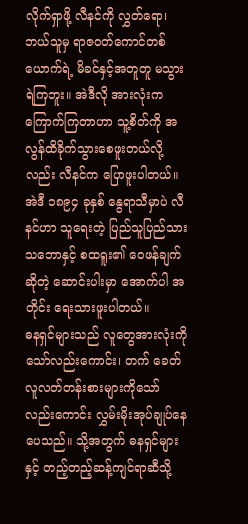လိုက်ရှာဖို့ လီနင်ကို လွှတ်ရော၊ ဘယ်သူမှ ရာဇဝတ်ကောင်တစ်ယောက်ရဲ့ မိခင်နှင့်အတူတူ မသွားရဲကြဘူး။ အဲဒီလို အားလုံးက ကြောက်ကြတာဟာ သူ့စိတ်ကို အလွန်ထိခိုက်သွားစေဖူးတယ်လို့လည်း လီနင်က ပြောဖူးပါတယ်။ အဲဒီ ၁၈၉၄ ခုနှစ် နွေရာသီမှာပဲ လီနင်ဟာ သူရေးတဲ့ ပြည်သူပြည်သား သဘောနှင့် စထရူး၏ ဝေဖန်ချက်ဆိုတဲ့ ဆောင်းပါးမှာ အောက်ပါ အတိုင်း ရေးသားဖူးပါတယ်။
ဓနရှင်များသည် လူတွေအားလုံးကိုသော်လည်းကောင်း၊ တက် ခေတ်လူလတ်တန်းစားများကိုသော်လည်းကောင်း လွှမ်းမိုးအုပ်ချုပ်နေ ပေသည်။ သို့အတွက် ဓနရှင်များနှင့် တည့်တည့်ဆန့်ကျင်ရာဆီသို့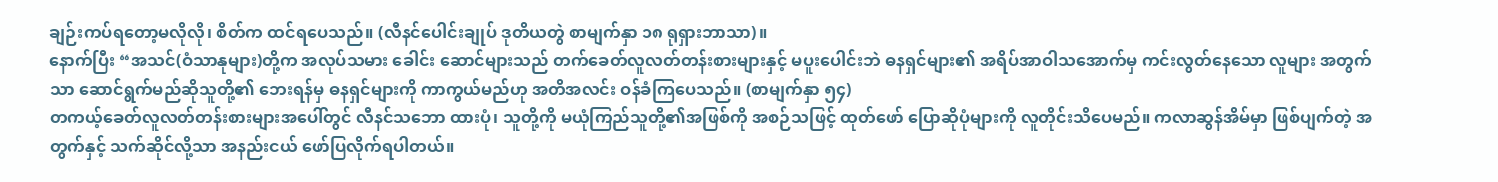ချဉ်းကပ်ရတော့မလိုလို၊ စိတ်က ထင်ရပေသည်။ (လီနင်ပေါင်းချုပ် ဒုတိယတွဲ စာမျက်နှာ ၁၈ ရုရှားဘာသာ)။
နောက်ပြီး “အသင်(ဝံသာနုများ)တို့က အလုပ်သမား ခေါင်း ဆောင်များသည် တက်ခေတ်လူလတ်တန်းစားများနှင့် မပူးပေါင်းဘဲ ဓနရှင်များ၏ အရိပ်အာဝါသအောက်မှ ကင်းလွတ်နေသော လူများ အတွက်သာ ဆောင်ရွက်မည်ဆိုသူတို့၏ ဘေးရန်မှ ဓနရှင်များကို ကာကွယ်မည်ဟု အတိအလင်း ဝန်ခံကြပေသည်။ (စာမျက်နှာ ၅၄)
တကယ့်ခေတ်လူလတ်တန်းစားများအပေါ်တွင် လီနင်သဘော ထားပုံ၊ သူတို့ကို မယုံကြည်သူတို့၏အဖြစ်ကို အစဉ်သဖြင့် ထုတ်ဖော် ပြောဆိုပုံများကို လူတိုင်းသိပေမည်။ ကလာဆွန်အိမ်မှာ ဖြစ်ပျက်တဲ့ အတွက်နှင့် သက်ဆိုင်လို့သာ အနည်းငယ် ဖော်ပြလိုက်ရပါတယ်။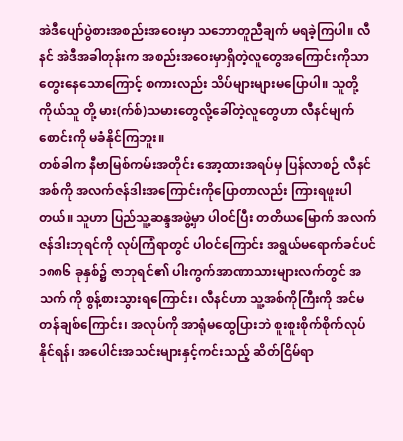အဲဒီပျော်ပွဲစားအစည်းအဝေးမှာ သဘောတူညီချက် မရခဲ့ကြပါ။ လီနင် အဲဒီအခါတုန်းက အစည်းအဝေးမှာရှိတဲ့လူတွေအကြောင်းကိုသာ တွေးနေသောကြောင့် စကားလည်း သိပ်များများမပြောပါ။ သူတို့ကိုယ်သူ တို့ မား(က်စ်)သမားတွေလို့ခေါ်တဲ့လူတွေဟာ လီနင်မျက်စောင်းကို မခံနိုင်ကြဘူး။
တစ်ခါက နီဗာမြစ်ကမ်းအတိုင်း အော့ထားအရပ်မှ ပြန်လာစဉ် လီနင်အစ်ကို အလက်ဇန်ဒါးအကြောင်းကိုပြောတာလည်း ကြားရဖူးပါ တယ်။ သူဟာ ပြည်သူ့ဆန္ဒအဖွဲ့မှာ ပါဝင်ပြီး တတိယမြောက် အလက် ဇန်ဒါးဘုရင်ကို လုပ်ကြံရာတွင် ပါဝင်ကြောင်း အရွယ်မရောက်ခင်ပင် ၁၈၈၆ ခုနှစ်၌ ဇာဘုရင်၏ ပါးကွက်အာဏာသားများလက်တွင် အသက် ကို စွန့်စားသွားရကြောင်း၊ လီနင်ဟာ သူ့အစ်ကိုကြီးကို အင်မတန်ချစ်ကြောင်း၊ အလုပ်ကို အာရုံမထွေပြားဘဲ စူးစူးစိုက်စိုက်လုပ်နိုင်ရန်၊ အပေါင်းအသင်းများနှင့်ကင်းသည့် ဆိတ်ငြိမ်ရာ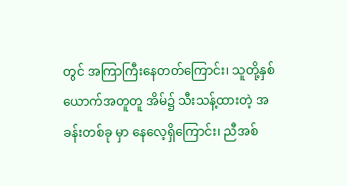တွင် အကြာကြီးနေတတ်ကြောင်း၊ သူတို့နှစ်ယောက်အတူတူ အိမ်၌ သီးသန့်ထားတဲ့ အခန်းတစ်ခု မှာ နေလေ့ရှိကြောင်း၊ ညီအစ်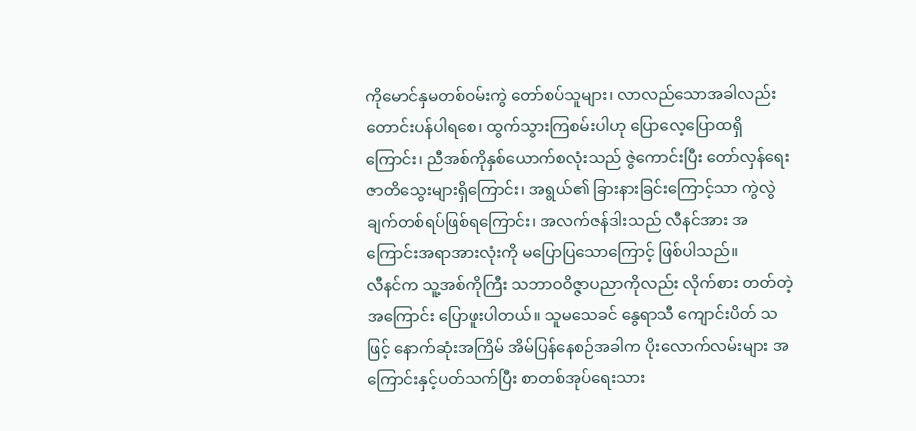ကိုမောင်နှမတစ်ဝမ်းကွဲ တော်စပ်သူများ၊ လာလည်သောအခါလည်း တောင်းပန်ပါရစေ၊ ထွက်သွားကြစမ်းပါဟု ပြောလေ့ပြောထရှိကြောင်း၊ ညီအစ်ကိုနှစ်ယောက်စလုံးသည် ဇွဲကောင်းပြီး တော်လှန်ရေးဇာတိသွေးများရှိကြောင်း၊ အရွယ်၏ ခြားနားခြင်းကြောင့်သာ ကွဲလွဲချက်တစ်ရပ်ဖြစ်ရကြောင်း၊ အလက်ဇန်ဒါးသည် လီနင်အား အကြောင်းအရာအားလုံးကို မပြောပြသောကြောင့် ဖြစ်ပါသည်။
လီနင်က သူ့အစ်ကိုကြီး သဘာဝဝိဇ္ဇာပညာကိုလည်း လိုက်စား တတ်တဲ့အကြောင်း ပြောဖူးပါတယ်။ သူမသေခင် နွေရာသီ ကျောင်းပိတ် သဖြင့် နောက်ဆုံးအကြိမ် အိမ်ပြန်နေစဉ်အခါက ပိုးလောက်လမ်းများ အကြောင်းနှင့်ပတ်သက်ပြီး စာတစ်အုပ်ရေးသား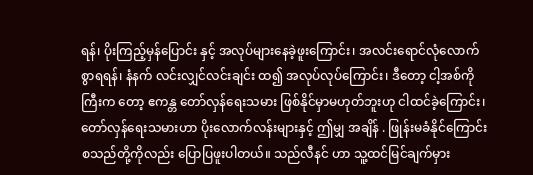ရန်၊ ပိုးကြည့်မှန်ပြောင်း နှင့် အလုပ်များနေခဲ့ဖူးကြောင်း၊ အလင်းရောင်လုံလောက်စွာရရန်၊ နံနက် လင်းလျှင်လင်းချင်း ထ၍ အလုပ်လုပ်ကြောင်း၊ ဒီတော့ ငါ့အစ်ကိုကြီးက တော့ ဧကန္တ တော်လှန်ရေးသမား ဖြစ်နိုင်မှာမဟုတ်ဘူးဟု ငါထင်ခဲ့ကြောင်း၊ တော်လှန်ရေးသမားဟာ ပိုးလောက်လန်းများနှင့် ဤမျှ အချိန် . ဖြုန်းမခံနိုင်ကြောင်း စသည်တို့ကိုလည်း ပြောပြဖူးပါတယ်။ သည်လီနင် ဟာ သူ့ထင်မြင်ချက်မှား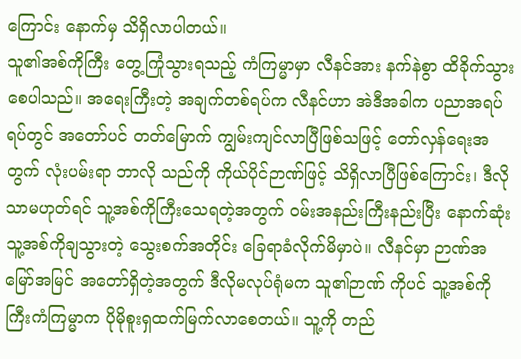ကြောင်း နောက်မှ သိရှိလာပါတယ်။
သူ၏အစ်ကိုကြီး တွေ့ကြုံသွားရသည့် ကံကြမ္မာမှာ လီနင်အား နက်နဲစွာ ထိခိုက်သွားစေပါသည်။ အရေးကြီးတဲ့ အချက်တစ်ရပ်က လီနင်ဟာ အဲဒီအခါက ပညာအရပ်ရပ်တွင် အတော်ပင် တတ်မြောက် ကျွမ်းကျင်လာပြီဖြစ်သဖြင့် တော်လှန်ရေးအတွက် လုံးပမ်းရာ ဘာလို သည်ကို ကိုယ်ပိုင်ဉာဏ်ဖြင့် သိရှိလာပြီဖြစ်ကြောင်း၊ ဒီလိုသာမဟုတ်ရင် သူ့အစ်ကိုကြီးသေရတဲ့အတွက် ဝမ်းအနည်းကြီးနည်းပြီး နောက်ဆုံး သူ့အစ်ကိုချသွားတဲ့ သွေးစက်အတိုင်း ခြေရာခံလိုက်မိမှာပဲ။ လီနင်မှာ ဉာဏ်အမြော်အမြင် အတော်ရှိတဲ့အတွက် ဒီလိုမလုပ်ရုံမက သူ၏ဉာဏ် ကိုပင် သူ့အစ်ကိုကြီးကံကြမ္မာက ပိုမိုစူးရှထက်မြက်လာစေတယ်။ သူ့ကို တည်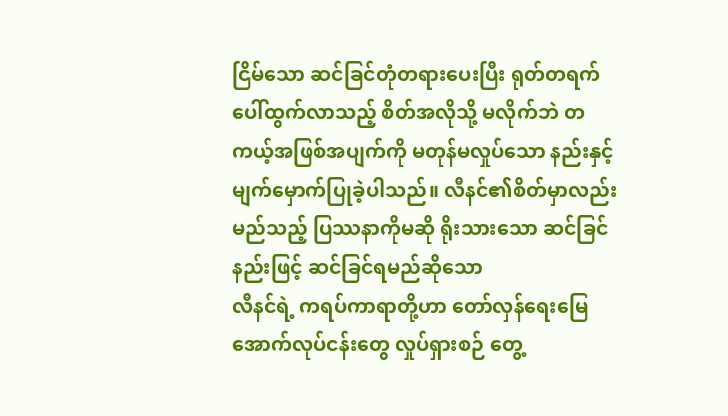ငြိမ်သော ဆင်ခြင်တုံတရားပေးပြီး ရုတ်တရက်ပေါ်ထွက်လာသည့် စိတ်အလိုသို့ မလိုက်ဘဲ တကယ့်အဖြစ်အပျက်ကို မတုန်မလှုပ်သော နည်းနှင့် မျက်မှောက်ပြုခဲ့ပါသည်။ လီနင်၏စိတ်မှာလည်း မည်သည့် ပြဿနာကိုမဆို ရိုးသားသော ဆင်ခြင်နည်းဖြင့် ဆင်ခြင်ရမည်ဆိုသော
လီနင်ရဲ့ ကရပ်ကာရာတို့ဟာ တော်လှန်ရေးမြေအောက်လုပ်ငန်းတွေ လှုပ်ရှားစဉ် တွေ့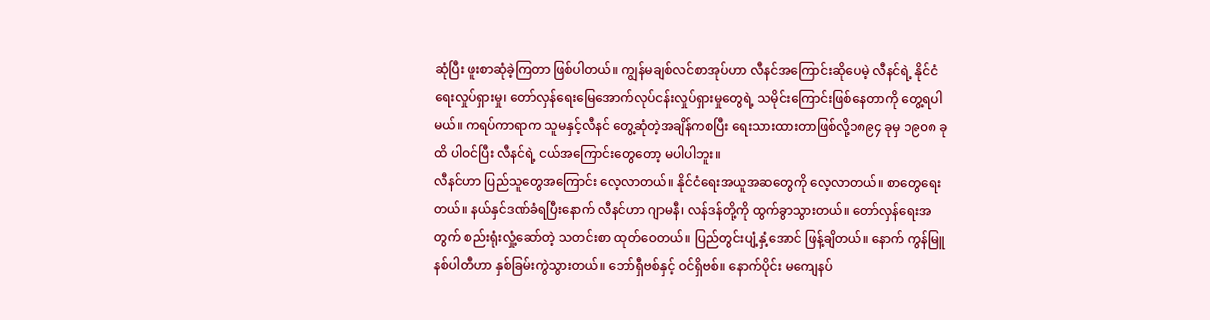ဆုံပြီး ဖူးစာဆုံခဲ့ကြတာ ဖြစ်ပါတယ်။ ကျွန်မချစ်လင်စာအုပ်ဟာ လီနင်အကြောင်းဆိုပေမဲ့ လီနင်ရဲ့ နိုင်ငံရေးလှုပ်ရှားမှု၊ တော်လှန်ရေးမြေအောက်လုပ်ငန်းလှုပ်ရှားမှုတွေရဲ့ သမိုင်းကြောင်းဖြစ်နေတာကို တွေ့ရပါမယ်။ ကရပ်ကာရာက သူမနှင့်လီနင် တွေ့ဆုံတဲ့အချိန်ကစပြီး ရေးသားထားတာဖြစ်လို့၁၈၉၄ ခုမှ ၁၉၀၈ ခုထိ ပါဝင်ပြီး လီနင်ရဲ့ ငယ်အကြောင်းတွေတော့ မပါပါဘူး။
လီနင်ဟာ ပြည်သူတွေအကြောင်း လေ့လာတယ်။ နိုင်ငံရေးအယူအဆတွေကို လေ့လာတယ်။ စာတွေရေးတယ်။ နယ်နှင်ဒဏ်ခံရပြီးနောက် လီနင်ဟာ ဂျာမနီ၊ လန်ဒန်တို့ကို ထွက်ခွာသွားတယ်။ တော်လှန်ရေးအတွက် စည်းရုံးလှုံ့ဆော်တဲ့ သတင်းစာ ထုတ်ဝေတယ်။ ပြည်တွင်းပျံ့နှံ့အောင် ဖြန့်ချိတယ်။ နောက် ကွန်မြူနစ်ပါတီဟာ နှစ်ခြမ်းကွဲသွားတယ်။ ဘော်ရှီဗစ်နှင့် ဝင်ရှိဗစ်။ နောက်ပိုင်း မကျေနပ်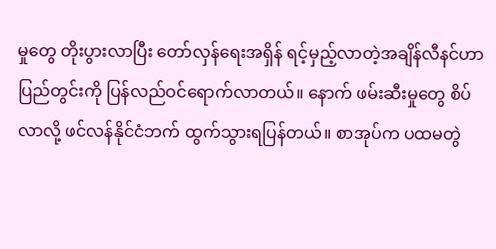မှုတွေ တိုးပွားလာပြီး တော်လှန်ရေးအရှိန် ရင့်မှည့်လာတဲ့အချိန်လီနင်ဟာ ပြည်တွင်းကို ပြန်လည်ဝင်ရောက်လာတယ်။ နောက် ဖမ်းဆီးမှုတွေ စိပ်လာလို့ ဖင်လန်နိုင်ငံဘက် ထွက်သွားရပြန်တယ်။ စာအုပ်က ပထမတွဲ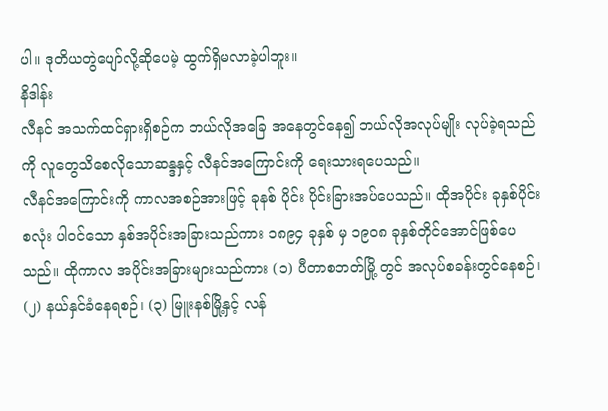ပါ။ ဒုတိယတွဲပျော်လို့ဆိုပေမဲ့ ထွက်ရှိမလာခဲ့ပါဘူး။
နိဒါန်း
လီနင် အသက်ထင်ရှားရှိစဉ်က ဘယ်လိုအခြေ အနေတွင်နေ၍ ဘယ်လိုအလုပ်မျိုး လုပ်ခဲ့ရသည်ကို လူတွေသိစေလိုသောဆန္ဒနှင့် လီနင်အကြောင်းကို ရေးသားရပေသည်။
လီနင်အကြောင်းကို ကာလအစဉ်အားဖြင့် ခုနစ် ပိုင်း ပိုင်းခြားအပ်ပေသည်။ ထိုအပိုင်း ခုနှစ်ပိုင်းစလုံး ပါဝင်သော နှစ်အပိုင်းအခြားသည်ကား ၁၈၉၄ ခုနှစ် မှ ၁၉၀၈ ခုနှစ်တိုင်အောင်ဖြစ်ပေသည်။ ထိုကာလ အပိုင်းအခြားများသည်ကား (၁) ပီတာစဘတ်မြို့ တွင် အလုပ်စခန်းတွင်နေစဉ်၊ (၂) နယ်နှင်ခံနေရစဉ်၊ (၃) မြူးနစ်မြို့နှင့် လန်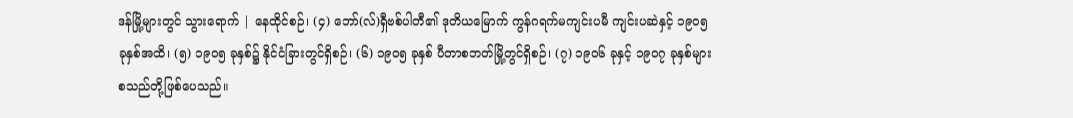ဒန်မြို့များတွင် သွားရောက် | နေထိုင်စဉ်၊ (၄) ဘော်(လ်)ရှီဗစ်ပါတီ၏ ဒုတိယမြောက် ကွန်ဂရက်မကျင်းပမီ ကျင်းပဆဲနှင့် ၁၉ဝ၅ ခုနှစ်အထိ၊ (၅) ၁၉ဝ၅ ခုနှစ်၌ နိုင်ငံခြားတွင်ရှိစဉ်၊ (၆) ၁၉၀၅ ခုနှစ် ပီတာစဘတ်မြို့တွင်ရှိစဉ်၊ (၇) ၁၉၀၆ ခုနှင့် ၁၉၀၇ ခုနှစ်များ စသည်တို့ဖြစ်ပေသည်။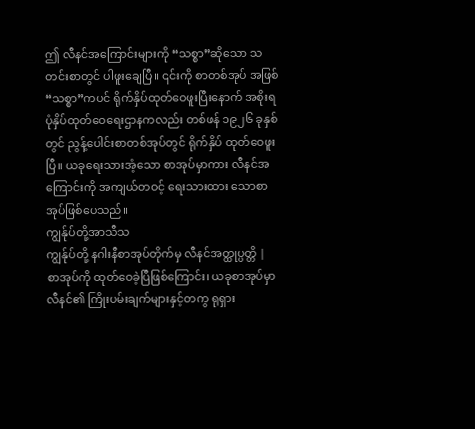ဤ လီနင်အကြောင်းများကို “သစ္စာ”ဆိုသော သတင်းစာတွင် ပါဖူးချေပြီ။ ၎င်းကို စာတစ်အုပ် အဖြစ် “သစ္စာ”ကပင် ရိုက်နှိပ်ထုတ်ဝေဖူးပြီးနောက် အစိုးရပုံနှိပ်ထုတ်ဝေရေးဌာနကလည်း တစ်ဖန် ၁၉၂၆ ခုနှစ်တွင် ညွန့်ပေါင်းစာတစ်အုပ်တွင် ရိုက်နှိပ် ထုတ်ဝေဖူးပြီ။ ယခုရေးသားအံ့သော စာအုပ်မှာကား လီနင်အကြောင်းကို အကျယ်တဝင့် ရေးသားထား သောစာအုပ်ဖြစ်ပေသည်။
ကျွန်ုပ်တို့အာသီသ
ကျွန်ုပ်တို့ နဂါးနီစာအုပ်တိုက်မှ လီနင်အတ္ထုပ္ပတ္တိ | စာအုပ်ကို ထုတ်ဝေခဲ့ပြီဖြစ်ကြောင်း၊ ယခုစာအုပ်မှာလီနင်၏ ကြိုးပမ်းချက်များနှင့်တကွ ရုရှား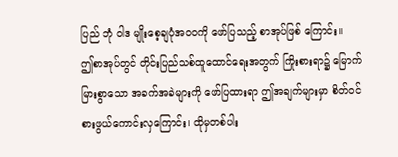ပြည် ဘုံ ဝါဒ မျိုးစေ့ချပုံအဝဝကို ဖော်ပြသည့် စာအုပ်ဖြစ် ကြောင်း။
ဤစာအုပ်တွင် တိုင်းပြည်သစ်ထူထောင်ရေးအတွက် ကြိုးစားရာ၌ မြောက်မြားစွာသော အခက်အခဲများကို ဖော်ပြထားရာ ဤအချက်များမှာ စိတ်ဝင် စားဖွယ်ကောင်းလှကြောင်း၊ ထိုမှတစ်ပါး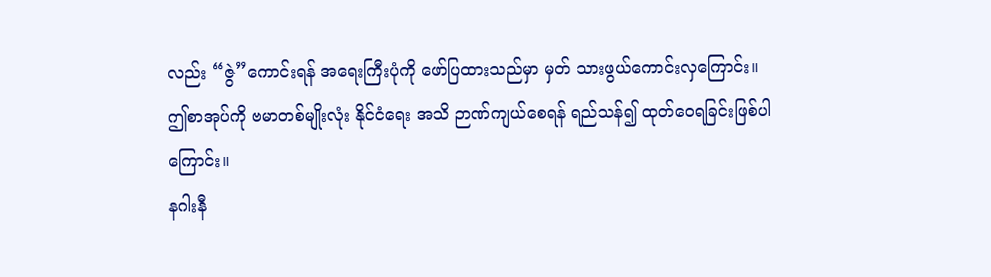လည်း “ဇွဲ”ကောင်းရန် အရေးကြီးပုံကို ဖော်ပြထားသည်မှာ မှတ် သားဖွယ်ကောင်းလှကြောင်း။
ဤစာအုပ်ကို ဗမာတစ်မျိုးလုံး နိုင်ငံရေး အသိ ဉာဏ်ကျယ်စေရန် ရည်သန်၍ ထုတ်ဝေရခြင်းဖြစ်ပါ ကြောင်း။
နဂါးနီ